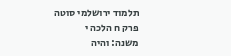תלמוד ירושלמי סוטה פרק ח הלכה י
משנה: והיה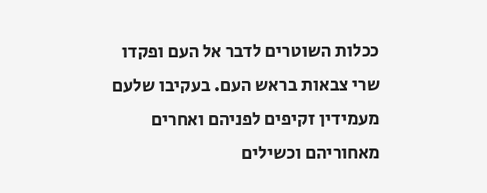ככלות השוטרים לדבר אל העם ופקדו שרי צבאות בראש העם. בעקיבו שלעם מעמידין זקיפים לפניהם ואחרים מאחוריהם וכשילים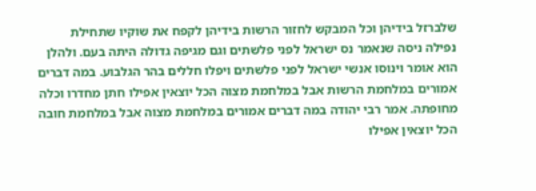שלברזל בידיהן וכל המבקש לחזור הרשות בידיהן לקפח את שוקיו שתחילת נפילה ניסה שנאמר נס ישראל לפני פלשתים וגם מגיפה גדולה היתה בעם. ולהלן הוא אומר וינוסו אנשי ישראל לפני פלשתים ויפלו חללים בהר הגלבוע. במה דברים אמורים במלחמת הרשות אבל במלחמת מצוה הכל יוצאין אפילו חתן מחדרו וכלה מחופתה. אמר רבי יהודה במה דברים אמורים במלחמת מצוה אבל במלחמת חובה הכל יוצאין אפילו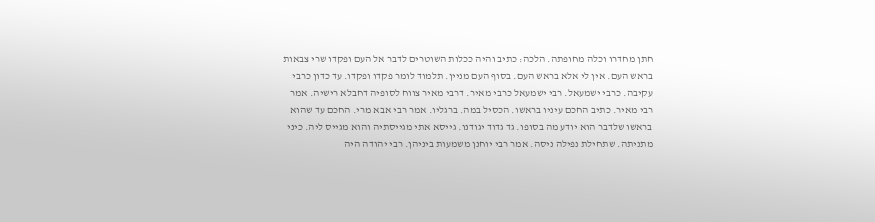חתן מחדרו וכלה מחופתה. הלכה: כתיב והיה ככלות השוטרים לדבר אל העם ופקדו שרי צבאות בראש העם. אין לי אלא בראש העם. בסוף העם מניין. תלמוד לומר פקדו ופקדו. עד כדון כרבי עקיבה. כרבי ישמעאל. רבי ישמעאל כרבי מאיר. דרבי מאיר צווח לסופיה דחבלא רישיה. אמר רבי מאיר. כתיב החכם עיניו בראשו. הכסיל במה. ברגליו. אמר רבי אבא מרי. החכם עד שהוא בראשו שלדבר הוא יודע מה בסופו. גד גדוד יגודנו. גייסא אתי מגייסתיה והוא מגייס ליה. כיני מתניתה. שתחילת נפילה ניסה. אמר רבי יוחנן משמעות ביניהן. רבי יהודה היה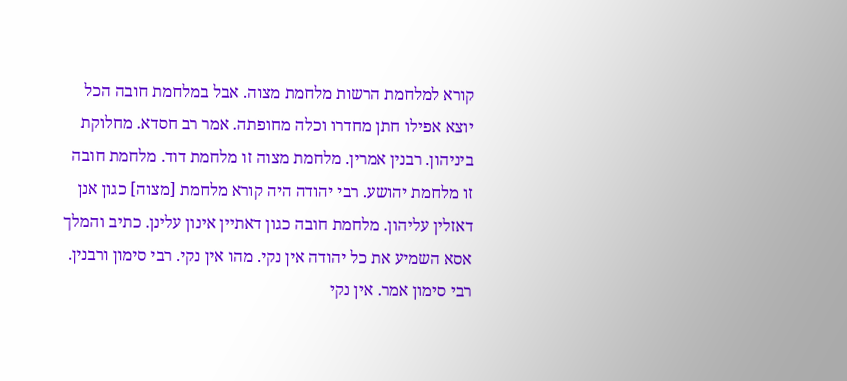קורא למלחמת הרשות מלחמת מצוה. אבל במלחמת חובה הכל יוצא אפילו חתן מחדרו וכלה מחופתה. אמר רב חסדא. מחלוקת ביניהון. רבנין אמרין. מלחמת מצוה זו מלחמת דוד. מלחמת חובה זו מלחמת יהושע. רבי יהודה היה קורא מלחמת [מצוה] כגון אנן דאזלין עליהון. מלחמת חובה כגון דאתיין אינון עלינן. כתיב והמלך אסא השמיע את כל יהודה אין נקי. מהו אין נקי. רבי סימון ורבנין. רבי סימון אמר. אין נקי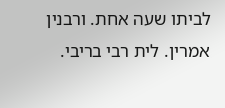לביתו שעה אחת. ורבנין אמרין. לית רבי בריבי.